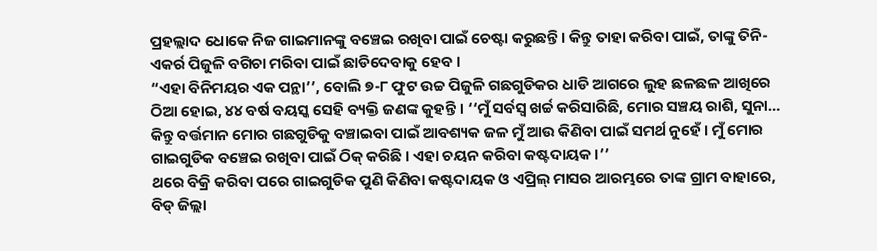ପ୍ରହଲ୍ଲାଦ ଧୋକେ ନିଜ ଗାଇମାନଙ୍କୁ ବଞ୍ଚେଇ ରଖିବା ପାଇଁ ଚେଷ୍ଟା କରୁଛନ୍ତି । କିନ୍ତୁ ତାହା କରିବା ପାଇଁ, ତାଙ୍କୁ ତିନି-ଏକର୍ର ପିଜୁଳି ବଗିଚା ମରିବା ପାଇଁ ଛାଡିଦେବାକୁ ହେବ ।
“ଏହା ବିନିମୟର ଏକ ପନ୍ଥା’’, ବୋଲି ୭-୮ ଫୁଟ ଉଚ୍ଚ ପିଜୁଳି ଗଛଗୁଡିକର ଧାଡି ଆଗରେ ଲୁହ ଛଳଛଳ ଆଖିରେ ଠିଆ ହୋଇ, ୪୪ ବର୍ଷ ବୟସ୍କ ସେହି ବ୍ୟକ୍ତି ଜଣଙ୍କ କୁହନ୍ତି । ‘‘ମୁଁ ସର୍ବସ୍ୱ ଖର୍ଚ୍ଚ କରିସାରିଛି, ମୋର ସଞ୍ଚୟ ରାଶି, ସୁନା… କିନ୍ତୁ ବର୍ତ୍ତମାନ ମୋର ଗଛଗୁଡିକୁ ବଞ୍ଚାଇବା ପାଇଁ ଆବଶ୍ୟକ ଜଳ ମୁଁ ଆଉ କିଣିବା ପାଇଁ ସମର୍ଥ ନୁହେଁ । ମୁଁ ମୋର ଗାଇଗୁଡିକ ବଞ୍ଚେଇ ରଖିବା ପାଇଁ ଠିକ୍ କରିଛି । ଏହା ଚୟନ କରିବା କଷ୍ଟଦାୟକ ।’’
ଥରେ ବିକ୍ରି କରିବା ପରେ ଗାଇଗୁଡିକ ପୁଣି କିଣିବା କଷ୍ଟଦାୟକ ଓ ଏପ୍ରିଲ୍ ମାସର ଆରମ୍ଭରେ ତାଙ୍କ ଗ୍ରାମ ବାହାରେ, ବିଡ୍ ଜିଲ୍ଲା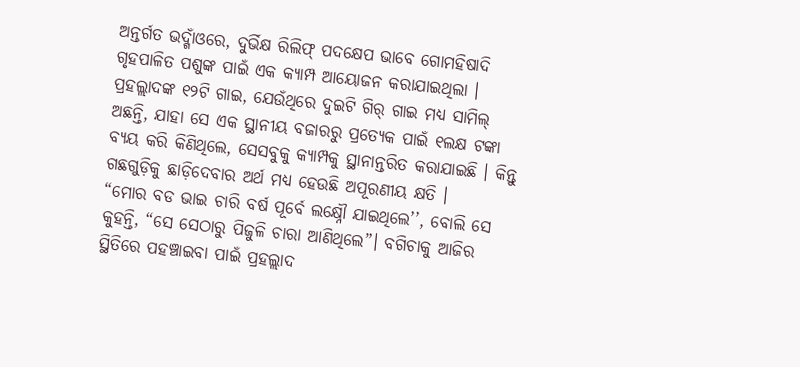ଅନ୍ତର୍ଗତ ଭଦ୍ଗାଁଓରେ, ଦୁର୍ଭିକ୍ଷ ରିଲିଫ୍ ପଦକ୍ଷେପ ଭାବେ ଗୋମହିଷାଦି ଗୃହପାଳିତ ପଶୁଙ୍କ ପାଇଁ ଏକ କ୍ୟାମ୍ପ ଆୟୋଜନ କରାଯାଇଥିଲା । ପ୍ରହଲ୍ଲାଦଙ୍କ ୧୨ଟି ଗାଇ, ଯେଉଁଥିରେ ଦୁଇଟି ଗିର୍ ଗାଇ ମଧ୍ୟ ସାମିଲ୍ ଅଛନ୍ତି, ଯାହା ସେ ଏକ ସ୍ଥାନୀୟ ବଜାରରୁ ପ୍ରତ୍ୟେକ ପାଇଁ ୧ଲକ୍ଷ ଟଙ୍କା ବ୍ୟୟ କରି କିଣିଥିଲେ, ସେସବୁକୁ କ୍ୟାମ୍ପକୁ ସ୍ଥାନାନ୍ତରିତ କରାଯାଇଛି । କିନ୍ତୁ ଗଛଗୁଡ଼ିକୁ ଛାଡ଼ିଦେବାର ଅର୍ଥ ମଧ୍ୟ ହେଉଛି ଅପୂରଣୀୟ କ୍ଷତି ।
“ମୋର ବଡ ଭାଇ ଚାରି ବର୍ଷ ପୂର୍ବେ ଲକ୍ଷ୍ନୌ ଯାଇଥିଲେ’’, ବୋଲି ସେ କୁହନ୍ତି, “ସେ ସେଠାରୁ ପିଜୁଳି ଚାରା ଆଣିଥିଲେ”। ବଗିଚାକୁ ଆଜିର ସ୍ଥିତିରେ ପହଞ୍ଚାଇବା ପାଇଁ ପ୍ରହଲ୍ଲାଦ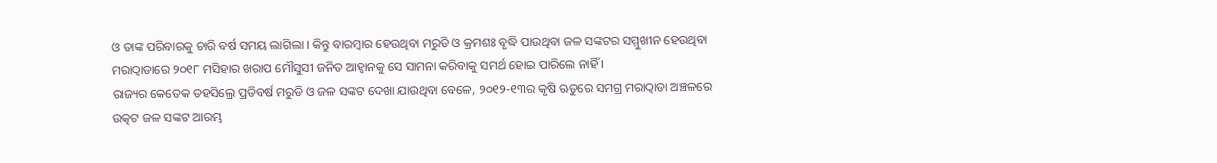ଓ ତାଙ୍କ ପରିବାରକୁ ଚାରି ବର୍ଷ ସମୟ ଲାଗିଲା । କିନ୍ତୁ ବାରମ୍ବାର ହେଉଥିବା ମରୁଡି ଓ କ୍ରମଶଃ ବୃଦ୍ଧି ପାଉଥିବା ଜଳ ସଙ୍କଟର ସମ୍ମୁଖୀନ ହେଉଥିବା ମରାଠ୍ୱାଡାରେ ୨୦୧୮ ମସିହାର ଖରାପ ମୌସୁସୀ ଜନିତ ଆହ୍ୱାନକୁ ସେ ସାମନା କରିବାକୁ ସମର୍ଥ ହୋଇ ପାରିଲେ ନାହିଁ ।
ରାଜ୍ୟର କେତେକ ତହସିଲ୍ରେ ପ୍ରତିବର୍ଷ ମରୁଡି ଓ ଜଳ ସଙ୍କଟ ଦେଖା ଯାଉଥିବା ବେଳେ, ୨୦୧୨-୧୩ର କୃଷି ଋତୁରେ ସମଗ୍ର ମରାଠ୍ୱାଡା ଅଞ୍ଚଳରେ ଉତ୍କଟ ଜଳ ସଙ୍କଟ ଆରମ୍ଭ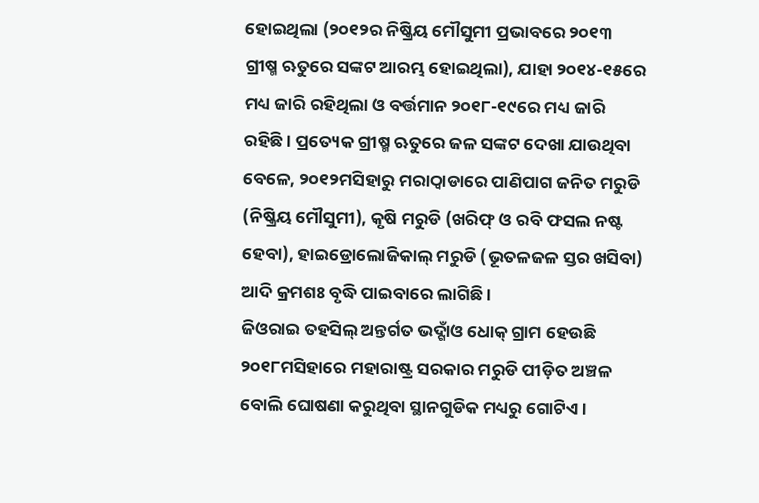ହୋଇଥିଲା (୨୦୧୨ର ନିଷ୍କ୍ରିୟ ମୌସୁମୀ ପ୍ରଭାବରେ ୨୦୧୩ ଗ୍ରୀଷ୍ମ ଋତୁରେ ସଙ୍କଟ ଆରମ୍ଭ ହୋଇଥିଲା), ଯାହା ୨୦୧୪-୧୫ରେ ମଧ୍ୟ ଜାରି ରହିଥିଲା ଓ ବର୍ତ୍ତମାନ ୨୦୧୮-୧୯ରେ ମଧ୍ୟ ଜାରି ରହିଛି । ପ୍ରତ୍ୟେକ ଗ୍ରୀଷ୍ମ ଋତୁରେ ଜଳ ସଙ୍କଟ ଦେଖା ଯାଉଥିବା ବେଳେ, ୨୦୧୨ମସିହାରୁ ମରାଠ୍ୱାଡାରେ ପାଣିପାଗ ଜନିତ ମରୁଡି (ନିଷ୍କ୍ରିୟ ମୌସୁମୀ), କୃଷି ମରୁଡି (ଖରିଫ୍ ଓ ରବି ଫସଲ ନଷ୍ଟ ହେବା), ହାଇଡ୍ରୋଲୋଜିକାଲ୍ ମରୁଡି (ଭୂତଳଜଳ ସ୍ତର ଖସିବା) ଆଦି କ୍ରମଶଃ ବୃଦ୍ଧି ପାଇବାରେ ଲାଗିଛି ।
ଜିଓରାଇ ତହସିଲ୍ ଅନ୍ତର୍ଗତ ଭଦ୍ଗାଁଓ ଧୋକ୍ ଗ୍ରାମ ହେଉଛି ୨୦୧୮ମସିହାରେ ମହାରାଷ୍ଟ୍ର ସରକାର ମରୁଡି ପୀଡ଼ିତ ଅଞ୍ଚଳ ବୋଲି ଘୋଷଣା କରୁଥିବା ସ୍ଥାନଗୁଡିକ ମଧ୍ୟରୁ ଗୋଟିଏ ।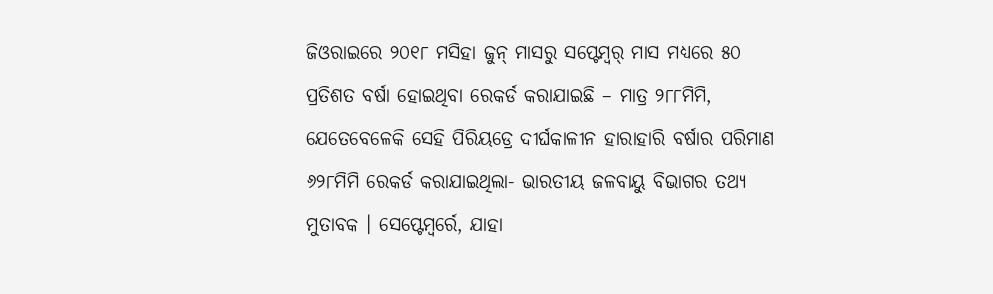ଜିଓରାଇରେ ୨୦୧୮ ମସିହା ଜୁନ୍ ମାସରୁ ସପ୍ଟେମ୍ବର୍ ମାସ ମଧ୍ୟରେ ୫୦ ପ୍ରତିଶତ ବର୍ଷା ହୋଇଥିବା ରେକର୍ଡ କରାଯାଇଛି – ମାତ୍ର ୨୮୮ମିମି, ଯେତେବେଳେକି ସେହି ପିରିୟଡ୍ରେ ଦୀର୍ଘକାଳୀନ ହାରାହାରି ବର୍ଷାର ପରିମାଣ ୬୨୮ମିମି ରେକର୍ଡ କରାଯାଇଥିଲା- ଭାରତୀୟ ଜଳବାୟୁ ବିଭାଗର ତଥ୍ୟ ମୁତାବକ । ସେପ୍ଟେମ୍ବର୍ରେ, ଯାହା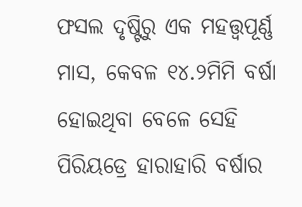ଫସଲ ଦୃଷ୍ଟିରୁ ଏକ ମହତ୍ତ୍ୱପୂର୍ଣ୍ଣ ମାସ, କେବଳ ୧୪.୨ମିମି ବର୍ଷା ହୋଇଥିବା ବେଳେ ସେହି ପିରିୟଡ୍ରେ ହାରାହାରି ବର୍ଷାର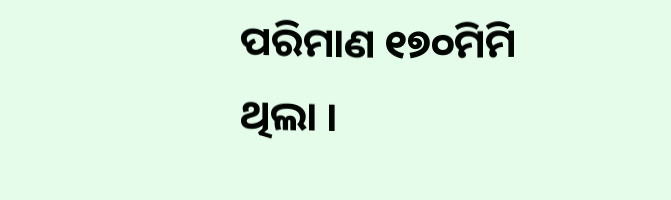ପରିମାଣ ୧୭୦ମିମି ଥିଲା ।